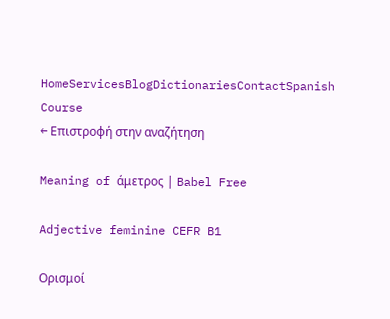HomeServicesBlogDictionariesContactSpanish Course
← Επιστροφή στην αναζήτηση

Meaning of άμετρος | Babel Free

Adjective feminine CEFR B1

Ορισμοί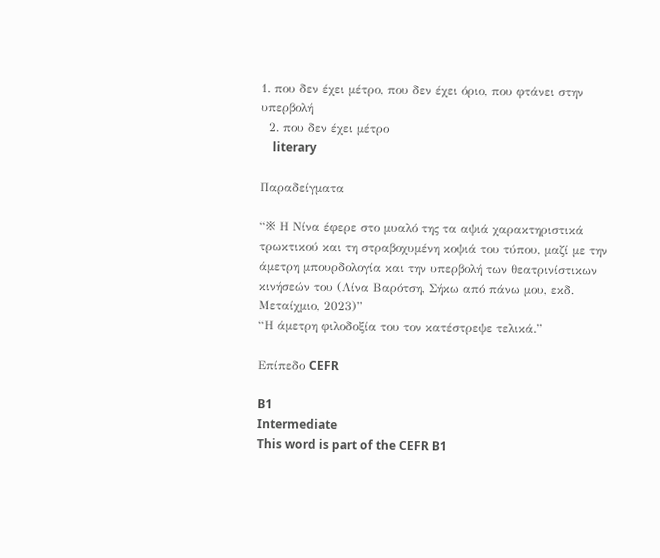1. που δεν έχει μέτρο, που δεν έχει όριο, που φτάνει στην υπερβολή
  2. που δεν έχει μέτρο
    literary

Παραδείγματα

“※ Η Νίνα έφερε στο μυαλό της τα αψιά χαρακτηριστικά τρωκτικού και τη στραβοχυμένη κοψιά του τύπου, μαζί με την άμετρη μπουρδολογία και την υπερβολή των θεατρινίστικων κινήσεών του (Λίνα Βαρότση, Σήκω από πάνω μου, εκδ. Μεταίχμιο, 2023)”
“Η άμετρη φιλοδοξία του τον κατέστρεψε τελικά.”

Επίπεδο CEFR

B1
Intermediate
This word is part of the CEFR B1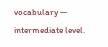vocabulary — intermediate level.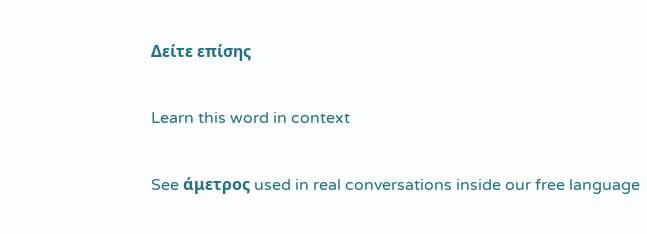Δείτε επίσης

Learn this word in context

See άμετρος used in real conversations inside our free language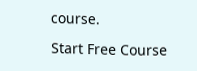course.

Start Free Course